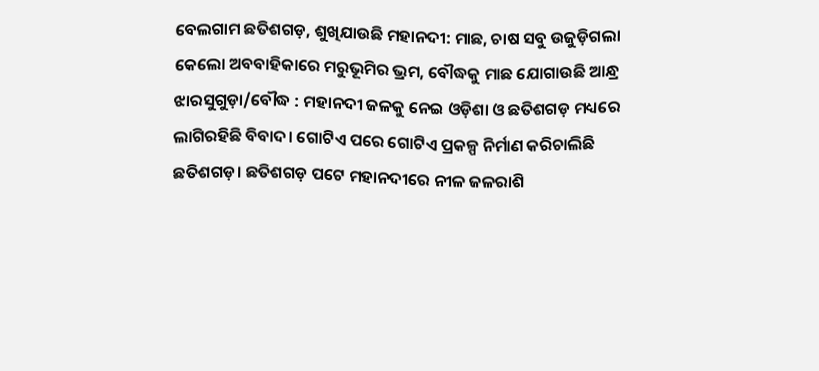ବେଲଗାମ ଛତିଶଗଡ଼, ଶୁଖିଯାଉଛି ମହାନଦୀ: ମାଛ, ଚାଷ ସବୁ ଉଜୁଡ଼ିଗଲା
କେଲୋ ଅବବାହିକାରେ ମରୁଭୂମିର ଭ୍ରମ, ବୌଦ୍ଧକୁ ମାଛ ଯୋଗାଉଛି ଆନ୍ଧ୍ର
ଝାରସୁଗୁଡ଼ା/ବୌଦ୍ଧ : ମହାନଦୀ ଜଳକୁ ନେଇ ଓଡ଼ିଶା ଓ ଛତିଶଗଡ଼ ମଧ୍ୟରେ ଲାଗିରହିଛି ବିବାଦ। ଗୋଟିଏ ପରେ ଗୋଟିଏ ପ୍ରକଳ୍ପ ନିର୍ମାଣ କରିଚାଲିଛି ଛତିଶଗଡ଼। ଛତିଶଗଡ଼ ପଟେ ମହାନଦୀରେ ନୀଳ ଜଳରାଶି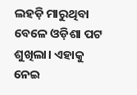ଲହଡ଼ି ମାରୁଥିବା ବେଳେ ଓଡ଼ିଶା ପଟ ଶୁଖିଲା। ଏହାକୁ ନେଇ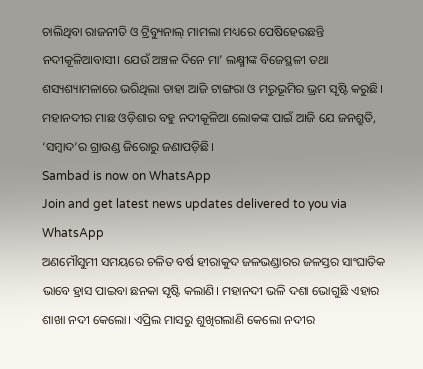ଚାଲିଥିବା ରାଜନୀତି ଓ ଟ୍ରିବ୍ୟୁନାଲ୍ ମାମଲା ମଧ୍ୟରେ ପେଷିହେଉଛନ୍ତି ନଦୀକୂଳିଆବାସୀ। ଯେଉଁ ଅଞ୍ଚଳ ଦିନେ ମା’ ଲକ୍ଷ୍ମୀଙ୍କ ବିଜେସ୍ଥଳୀ ତଥା ଶସ୍ୟଶ୍ୟାମଳାରେ ଭରିଥିଲା ତାହା ଆଜି ଟାଙ୍ଗରା ଓ ମରୁଭୂମିର ଭ୍ରମ ସୃଷ୍ଟି କରୁଛି। ମହାନଦୀର ମାଛ ଓଡ଼ିଶାର ବହୁ ନଦୀକୂଳିଆ ଲୋକଙ୍କ ପାଇଁ ଆଜି ଯେ ଜନଶ୍ରୁତି, ‘ସମ୍ବାଦ’ର ଗ୍ରାଉଣ୍ଡ ଜିରୋରୁ ଜଣାପଡ଼ିଛି।
Sambad is now on WhatsApp
Join and get latest news updates delivered to you via WhatsApp
ଅଣମୌସୁମୀ ସମୟରେ ଚଳିତ ବର୍ଷ ହୀରାକୁଦ ଜଳଭଣ୍ଡାରର ଜଳସ୍ତର ସାଂଘାତିକ ଭାବେ ହ୍ରାସ ପାଇବା ଛନକା ସୃଷ୍ଟି କଲାଣି। ମହାନଦୀ ଭଳି ଦଶା ଭୋଗୁଛି ଏହାର ଶାଖା ନଦୀ କେଲୋ। ଏପ୍ରିଲ ମାସରୁ ଶୁଖିଗଲାଣି କେଲୋ ନଦୀର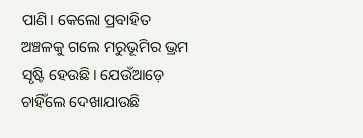ପାଣି। କେଲୋ ପ୍ରବାହିତ ଅଞ୍ଚଳକୁ ଗଲେ ମରୁଭୂମିର ଭ୍ରମ ସୃଷ୍ଟି ହେଉଛି। ଯେଉଁଆଡ଼େ ଚାହିଁଲେ ଦେଖାଯାଉଛି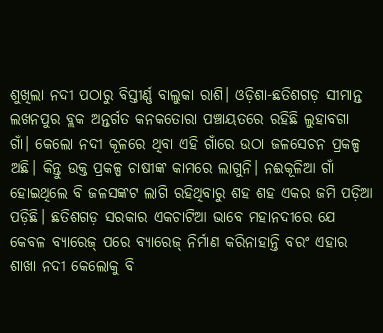ଶୁଖିଲା ନଦୀ ପଠାରୁ ବିସ୍ତୀର୍ଣ୍ଣ ବାଲୁକା ରାଶି। ଓଡ଼ିଶା-ଛତିଶଗଡ଼ ସୀମାନ୍ତ ଲଖନପୁର ବ୍ଲକ ଅନ୍ତର୍ଗତ କନକତୋରା ପଞ୍ଚାୟତରେ ରହିଛି ଲୁହାବଗା ଗାଁ। କେଲୋ ନଦୀ କୂଳରେ ଥିବା ଏହି ଗାଁରେ ଉଠା ଜଳସେଚନ ପ୍ରକଳ୍ପ ଅଛି। କିନ୍ତୁ ଉକ୍ତ ପ୍ରକଳ୍ପ ଚାଷୀଙ୍କ କାମରେ ଲାଗୁନି। ନଈକୂଳିଆ ଗାଁ ହୋଇଥିଲେ ବି ଜଳସଙ୍କଟ ଲାଗି ରହିଥିବାରୁ ଶହ ଶହ ଏକର ଜମି ପଡ଼ିଆ ପଡ଼ିଛି। ଛତିଶଗଡ଼ ସରକାର ଏକଚାଟିଆ ଭାବେ ମହାନଦୀରେ ଯେ କେବଳ ବ୍ୟାରେଜ୍ ପରେ ବ୍ୟାରେଜ୍ ନିର୍ମାଣ କରିନାହାନ୍ତି ବରଂ ଏହାର ଶାଖା ନଦୀ କେଲୋକୁ ବି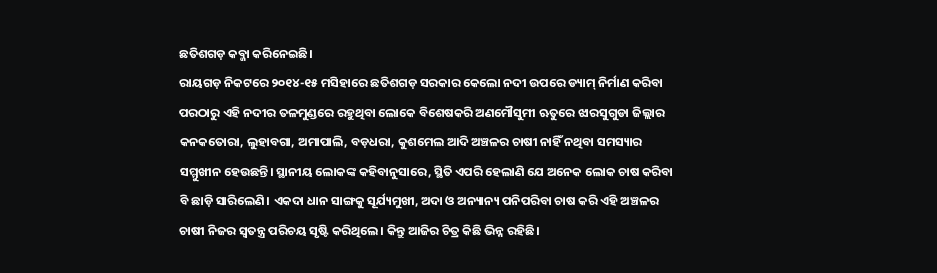ଛତିଶଗଡ଼ କବ୍ଜା କରିନେଇଛି।
ରାୟଗଡ଼ ନିକଟରେ ୨୦୧୪-୧୫ ମସିହାରେ ଛତିଶଗଡ଼ ସରକାର କେଲୋ ନଦୀ ଉପରେ ଡ୍ୟାମ୍ ନିର୍ମାଣ କରିବା ପରଠାରୁ ଏହି ନଦୀର ତଳମୁଣ୍ଡରେ ରହୁଥିବା ଲୋକେ ବିଶେଷକରି ଅଣମୌସୁମୀ ଋତୁରେ ଝାରସୁଗୁଡା ଜିଲ୍ଲାର କନକତୋରା, ଲୁହାବଗା, ଅମାପାଲି, ବଡ଼ଧରା, କୁଶମେଲ ଆଦି ଅଞ୍ଚଳର ଚାଷୀ ନାହିଁ ନଥିବା ସମସ୍ୟାର ସମ୍ମୁଖୀନ ହେଉଛନ୍ତି। ସ୍ଥାନୀୟ ଲୋକଙ୍କ କହିବାନୁସାରେ, ସ୍ଥିତି ଏପରି ହେଲାଣି ଯେ ଅନେକ ଲୋକ ଚାଷ କରିବା ବି ଛାଡ଼ି ସାରିଲେଣି। ଏକଦା ଧାନ ସାଙ୍ଗକୁ ସୂର୍ଯ୍ୟମୁଖୀ, ଅଦା ଓ ଅନ୍ୟାନ୍ୟ ପନିପରିବା ଚାଷ କରି ଏହି ଅଞ୍ଚଳର ଚାଷୀ ନିଜର ସ୍ବତନ୍ତ୍ର ପରିଚୟ ସୃଷ୍ଟି କରିଥିଲେ। କିନ୍ତୁ ଆଜିର ଚିତ୍ର କିଛି ଭିନ୍ନ ରହିଛି।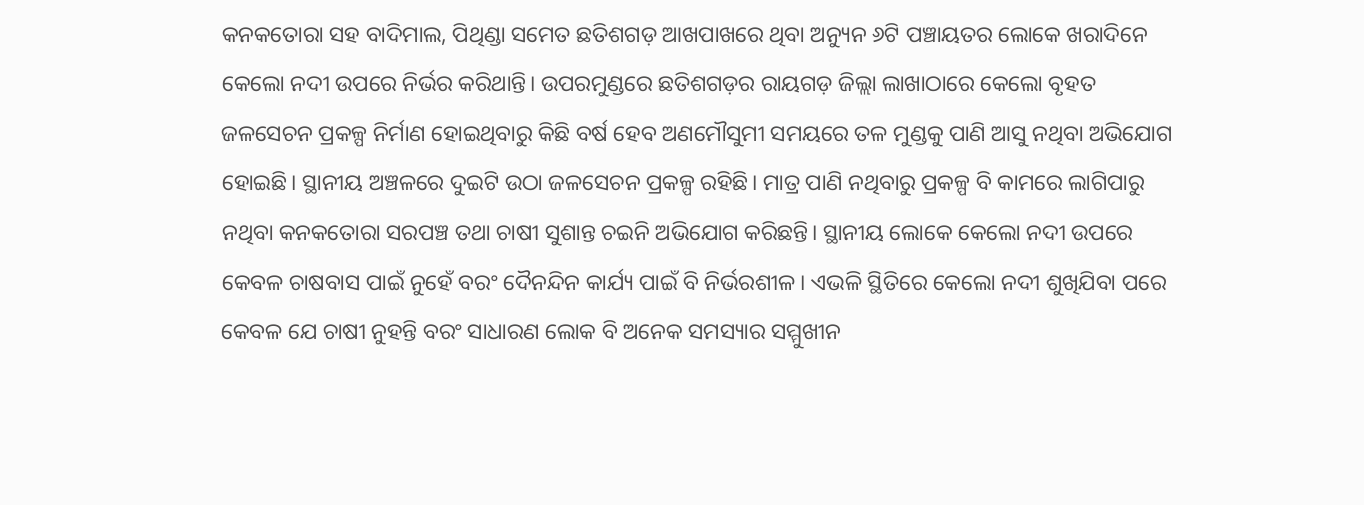କନକତୋରା ସହ ବାଦିମାଲ, ପିଥିଣ୍ଡା ସମେତ ଛତିଶଗଡ଼ ଆଖପାଖରେ ଥିବା ଅନ୍ୟୁନ ୬ଟି ପଞ୍ଚାୟତର ଲୋକେ ଖରାଦିନେ କେଲୋ ନଦୀ ଉପରେ ନିର୍ଭର କରିଥାନ୍ତି। ଉପରମୁଣ୍ଡରେ ଛତିଶଗଡ଼ର ରାୟଗଡ଼ ଜିଲ୍ଲା ଲାଖାଠାରେ କେଲୋ ବୃହତ ଜଳସେଚନ ପ୍ରକଳ୍ପ ନିର୍ମାଣ ହୋଇଥିବାରୁ କିଛି ବର୍ଷ ହେବ ଅଣମୌସୁମୀ ସମୟରେ ତଳ ମୁଣ୍ଡକୁ ପାଣି ଆସୁ ନଥିବା ଅଭିଯୋଗ ହୋଇଛି। ସ୍ଥାନୀୟ ଅଞ୍ଚଳରେ ଦୁଇଟି ଉଠା ଜଳସେଚନ ପ୍ରକଳ୍ପ ରହିଛି। ମାତ୍ର ପାଣି ନଥିବାରୁ ପ୍ରକଳ୍ପ ବି କାମରେ ଲାଗିପାରୁ ନଥିବା କନକତୋରା ସରପଞ୍ଚ ତଥା ଚାଷୀ ସୁଶାନ୍ତ ଚଇନି ଅଭିଯୋଗ କରିଛନ୍ତି। ସ୍ଥାନୀୟ ଲୋକେ କେଲୋ ନଦୀ ଉପରେ କେବଳ ଚାଷବାସ ପାଇଁ ନୁହେଁ ବରଂ ଦୈନନ୍ଦିନ କାର୍ଯ୍ୟ ପାଇଁ ବି ନିର୍ଭରଶୀଳ। ଏଭଳି ସ୍ଥିତିରେ କେଲୋ ନଦୀ ଶୁଖିଯିବା ପରେ କେବଳ ଯେ ଚାଷୀ ନୁହନ୍ତି ବରଂ ସାଧାରଣ ଲୋକ ବି ଅନେକ ସମସ୍ୟାର ସମ୍ମୁଖୀନ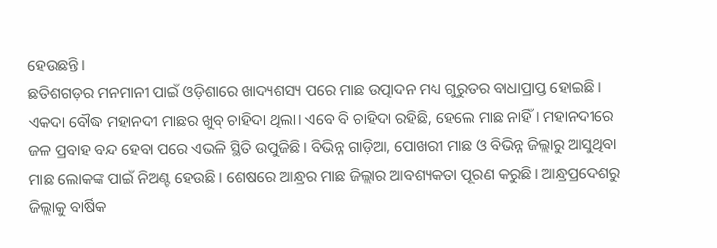ହେଉଛନ୍ତି।
ଛତିଶଗଡ଼ର ମନମାନୀ ପାଇଁ ଓଡ଼ିଶାରେ ଖାଦ୍ୟଶସ୍ୟ ପରେ ମାଛ ଉତ୍ପାଦନ ମଧ୍ୟ ଗୁରୁତର ବାଧାପ୍ରାପ୍ତ ହୋଇଛି। ଏକଦା ବୌଦ୍ଧ ମହାନଦୀ ମାଛର ଖୁବ୍ ଚାହିଦା ଥିଲା। ଏବେ ବି ଚାହିଦା ରହିଛି, ହେଲେ ମାଛ ନାହିଁ। ମହାନଦୀରେ ଜଳ ପ୍ରବାହ ବନ୍ଦ ହେବା ପରେ ଏଭଳି ସ୍ଥିତି ଉପୁଜିଛି। ବିଭିନ୍ନ ଗାଡ଼ିଆ, ପୋଖରୀ ମାଛ ଓ ବିଭିନ୍ନ ଜିଲ୍ଲାରୁ ଆସୁଥିବା ମାଛ ଲୋକଙ୍କ ପାଇଁ ନିଅଣ୍ଟ ହେଉଛି। ଶେଷରେ ଆନ୍ଧ୍ରର ମାଛ ଜିଲ୍ଲାର ଆବଶ୍ୟକତା ପୂରଣ କରୁଛି। ଆନ୍ଧ୍ରପ୍ରଦେଶରୁ ଜିଲ୍ଲାକୁ ବାର୍ଷିକ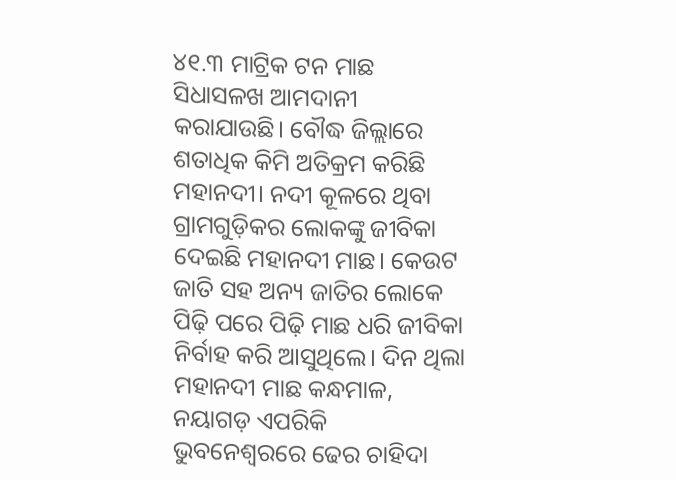୪୧.୩ ମାଟ୍ରିକ ଟନ ମାଛ ସିଧାସଳଖ ଆମଦାନୀ କରାଯାଉଛି। ବୌଦ୍ଧ ଜିଲ୍ଲାରେ ଶତାଧିକ କିମି ଅତିକ୍ରମ କରିଛି ମହାନଦୀ। ନଦୀ କୂଳରେ ଥିବା ଗ୍ରାମଗୁଡ଼ିକର ଲୋକଙ୍କୁ ଜୀବିକା ଦେଇଛି ମହାନଦୀ ମାଛ। କେଉଟ ଜାତି ସହ ଅନ୍ୟ ଜାତିର ଲୋକେ ପିଢ଼ି ପରେ ପିଢ଼ି ମାଛ ଧରି ଜୀବିକା ନିର୍ବାହ କରି ଆସୁଥିଲେ। ଦିନ ଥିଲା ମହାନଦୀ ମାଛ କନ୍ଧମାଳ, ନୟାଗଡ଼ ଏପରିକି ଭୁବନେଶ୍ବରରେ ଢେର ଚାହିଦା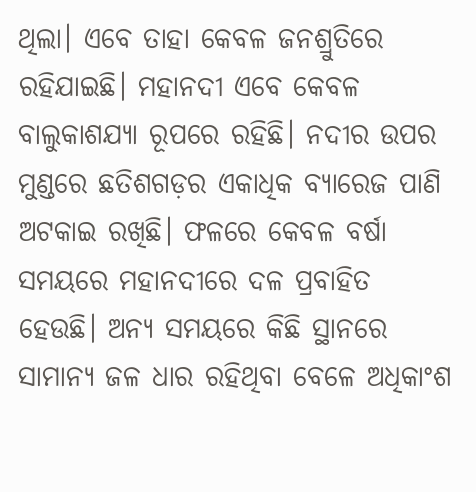ଥିଲା। ଏବେ ତାହା କେବଳ ଜନଶ୍ରୁତିରେ ରହିଯାଇଛି। ମହାନଦୀ ଏବେ କେବଳ ବାଲୁକାଶଯ୍ୟା ରୂପରେ ରହିଛି। ନଦୀର ଉପର ମୁଣ୍ଡରେ ଛତିଶଗଡ଼ର ଏକାଧିକ ବ୍ୟାରେଜ ପାଣି ଅଟକାଇ ରଖିଛି। ଫଳରେ କେବଳ ବର୍ଷା ସମୟରେ ମହାନଦୀରେ ଦଳ ପ୍ରବାହିତ ହେଉଛି। ଅନ୍ୟ ସମୟରେ କିଛି ସ୍ଥାନରେ ସାମାନ୍ୟ ଜଳ ଧାର ରହିଥିବା ବେଳେ ଅଧିକାଂଶ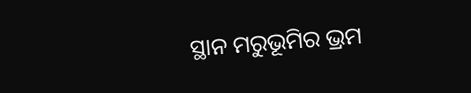ସ୍ଥାନ ମରୁଭୂମିର ଭ୍ରମ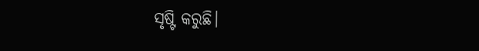ସୃଷ୍ଟି କରୁଛି।